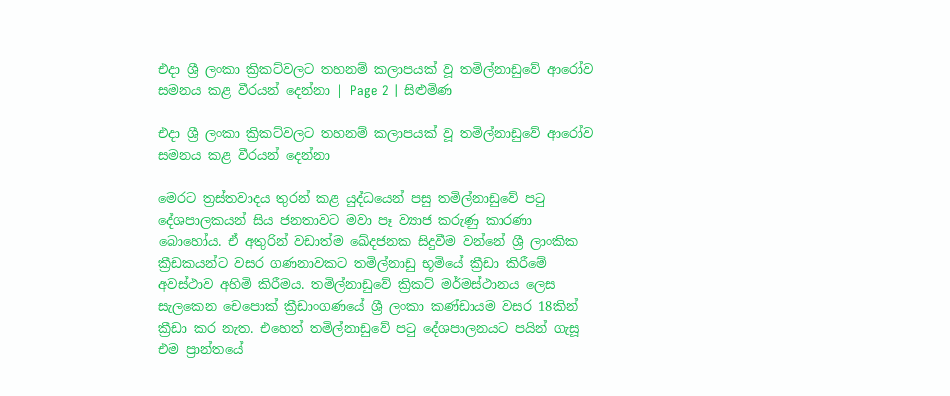එදා ශ්‍රී ලංකා ක්‍රිකට්වලට තහනම් කලාපයක් වූ තමිල්නාඩුවේ ආරෝව සමනය කළ වීරයන් දෙන්නා | Page 2 | සිළුමිණ

එදා ශ්‍රී ලංකා ක්‍රිකට්වලට තහනම් කලාපයක් වූ තමිල්නාඩුවේ ආරෝව සමනය කළ වීරයන් දෙන්නා

මෙරට ත්‍රස්තවාදය තුරන් කළ යුද්ධයෙන් පසු තමිල්නාඩුවේ පටු දේශපාලකයන් සිය ජනතාවට මවා පෑ ව්‍යාජ කරුණු කාරණා බොහෝය. ඒ අතුරින් වඩාත්ම ඛේදජනක සිදුවීම වන්නේ ශ්‍රී ලාංකික ක්‍රීඩකයන්ට වසර ගණනාවකට තමිල්නාඩු භූමියේ ක්‍රීඩා කිරීමේ අවස්ථාව අහිමි කිරීමය. තමිල්නාඩුවේ ක්‍රිකට් මර්මස්ථානය ලෙස සැලකෙන චෙපොක් ක්‍රීඩාංගණයේ ශ්‍රී ලංකා කණ්ඩායම වසර 18කින් ක්‍රීඩා කර නැත. එහෙත් තමිල්නාඩුවේ පටු දේශපාලනයට පයින් ගැසූ එම ප්‍රාන්තයේ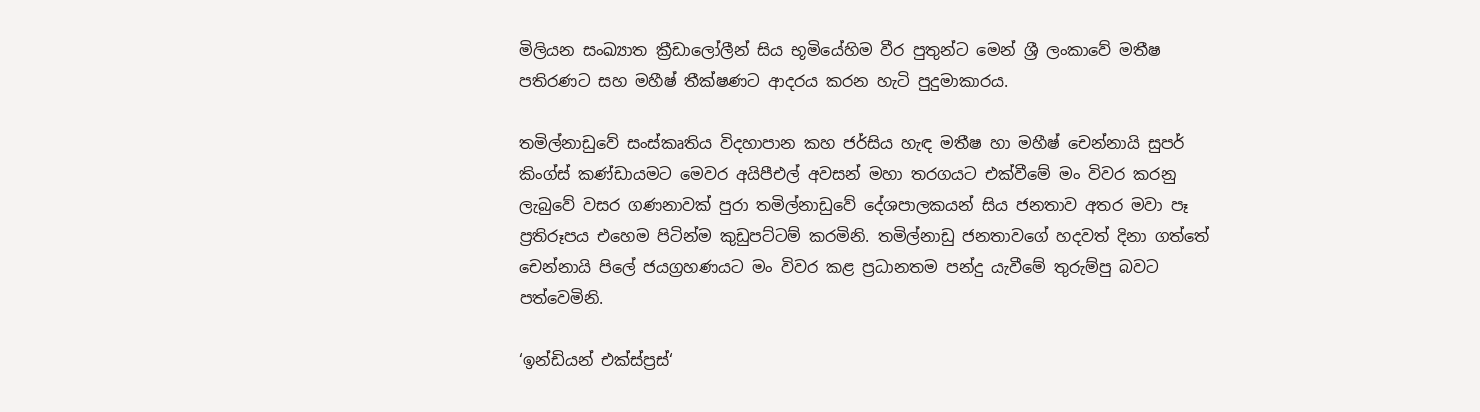මිලියන සංඛ්‍යාත ක්‍රීඩාලෝලීන් සිය භූමියේහිම වීර පුතුන්ට මෙන් ශ්‍රී ලංකාවේ මතීෂ පතිරණට සහ මහීෂ් තීක්ෂණට ආදරය කරන හැටි පුදුමාකාරය.

තමිල්නාඩුවේ සංස්කෘතිය විදහාපාන කහ ජර්සිය හැඳ මතීෂ හා මහීෂ් චෙන්නායි සුපර් කිංග්ස් කණ්ඩායමට මෙවර අයිපීඑල් අවසන් මහා තරගයට එක්වීමේ මං විවර කරනු ලැබුවේ වසර ගණනාවක් පුරා තමිල්නාඩුවේ දේශපාලකයන් සිය ජනතාව අතර මවා පෑ ප්‍රතිරූපය එහෙම පිටින්ම කුඩුපට්ටම් කරමිනි. තමිල්නාඩු ජනතාවගේ හදවත් දිනා ගත්තේ චෙන්නායි පිලේ ජයග්‍රහණයට මං විවර කළ ප්‍රධානතම පන්දු යැවීමේ තුරුම්පු බවට පත්වෙමිනි.

‘ඉන්ඩියන් එක්ස්ප්‍රස්‘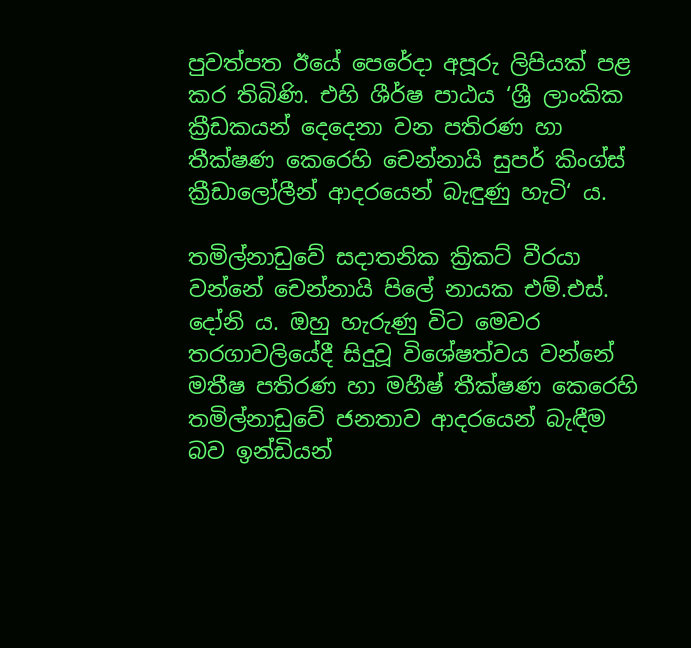පුවත්පත ඊයේ පෙරේදා අපූරු ලිපියක් පළ කර තිබිණි. එහි ශීර්ෂ පාඨය ‘ශ්‍රී ලාංකික ක්‍රීඩකයන් දෙදෙනා වන පතිරණ හා තීක්ෂණ කෙරෙහි චෙන්නායි සුපර් කිංග්ස් ක්‍රීඩාලෝලීන් ආදරයෙන් බැඳුණු හැටි‘ ය.

තමිල්නාඩුවේ සදාතනික ක්‍රිකට් වීරයා වන්නේ චෙන්නායි පිලේ නායක එම්.එස්. දෝනි ය. ඔහු හැරුණු විට මෙවර තරගාවලියේදී සිදුවූ විශේෂත්වය වන්නේ මතීෂ පතිරණ හා මහීෂ් තීක්ෂණ කෙරෙහි තමිල්නාඩුවේ ජනතාව ආදරයෙන් බැඳීම බව ඉන්ඩියන්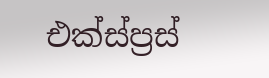එක්ස්ප්‍රස්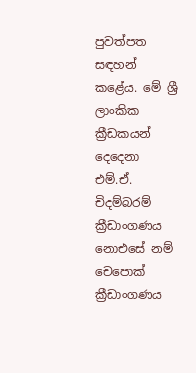පුවත්පත සඳහන් කළේය. මේ ශ්‍රී ලාංකික ක්‍රීඩකයන් දෙදෙනා එම්.ඒ. චිදම්බරම් ක්‍රීඩාංගණය නොඑසේ නම් චෙපොක් ක්‍රීඩාංගණය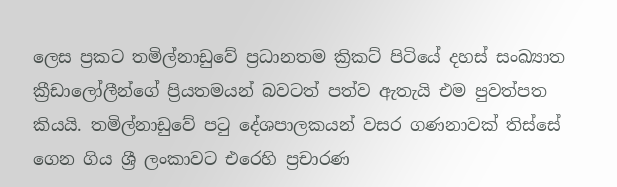ලෙස ප්‍රකට තමිල්නාඩුවේ ප්‍රධානතම ක්‍රිකට් පිටියේ දහස් සංඛ්‍යාත ක්‍රීඩාලෝලීන්ගේ ප්‍රියතමයන් බවටත් පත්ව ඇතැයි එම පුවත්පත කියයි. තමිල්නාඩුවේ පටු දේශපාලකයන් වසර ගණනාවක් තිස්සේ ගෙන ගිය ශ්‍රී ලංකාවට එරෙහි ප්‍රචාරණ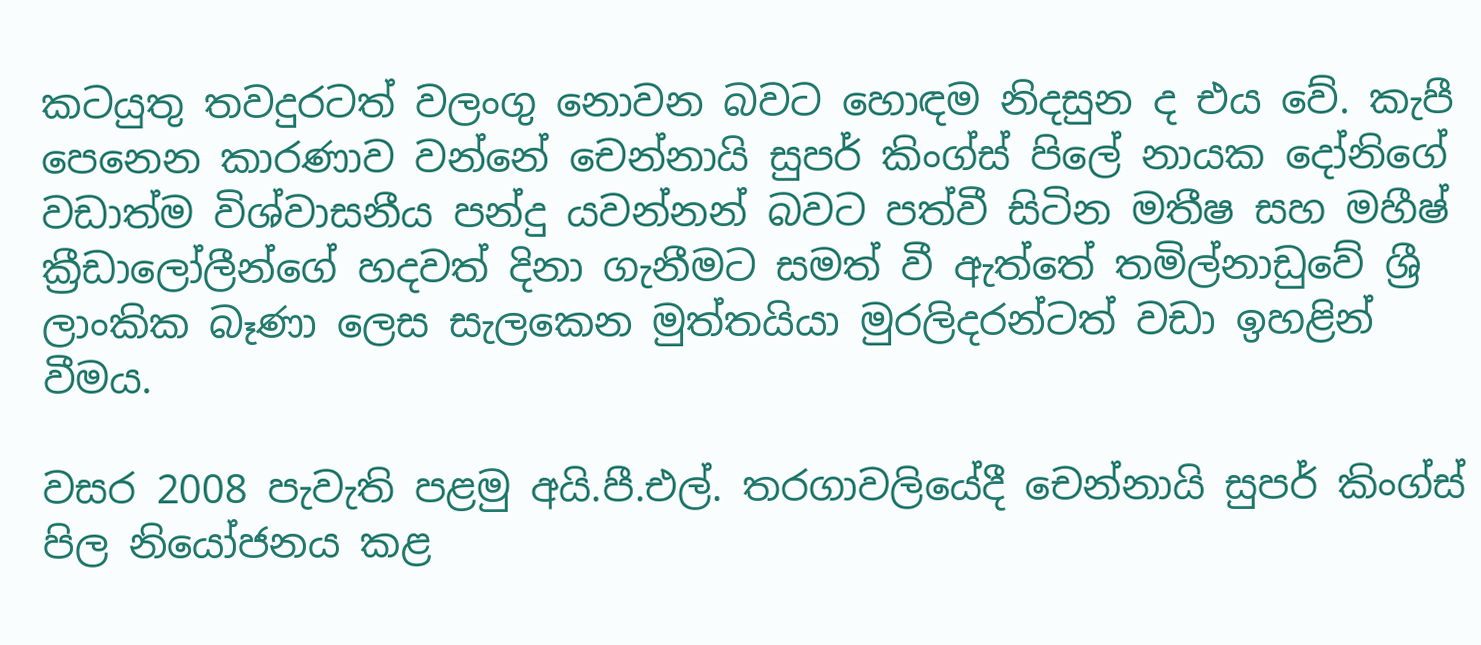කටයුතු තවදුරටත් වලංගු නොවන බවට හොඳම නිදසුන ද එය වේ. කැපී පෙනෙන කාරණාව වන්නේ චෙන්නායි සුපර් කිංග්ස් පිලේ නායක දෝනිගේ වඩාත්ම විශ්වාසනීය පන්දු යවන්නන් බවට පත්වී සිටින මතීෂ සහ මහීෂ් ක්‍රීඩාලෝලීන්ගේ හදවත් දිනා ගැනීමට සමත් වී ඇත්තේ තමිල්නාඩුවේ ශ්‍රී ලාංකික බෑණා ලෙස සැලකෙන මුත්තයියා මුරලිදරන්ටත් වඩා ඉහළින් වීමය.

වසර 2008 පැවැති පළමු අයි.පී.එල්. තරගාවලියේදී චෙන්නායි සුපර් කිංග්ස් පිල නියෝජනය කළ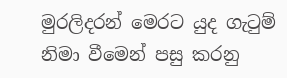මුරලිදරන් මෙරට යුද ගැටුම් නිමා වීමෙන් පසු කරනු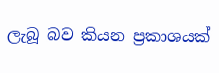ලැබූ බව කියන ප්‍රකාශයක්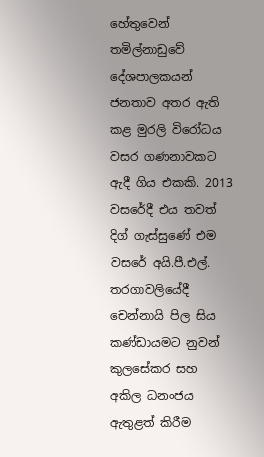හේතුවෙන් තමිල්නාඩුවේ දේශපාලකයන් ජනතාව අතර ඇති කළ මුරලි විරෝධය වසර ගණනාවකට ඇදී ගිය එකකි. 2013 වසරේදී එය තවත් දිග් ගැස්සුණේ එම වසරේ අයි.පී.එල්. තරගාවලියේදී චෙන්නායි පිල සිය කණ්ඩායමට නුවන් කුලසේකර සහ අකිල ධනංජය ඇතුළත් කිරීම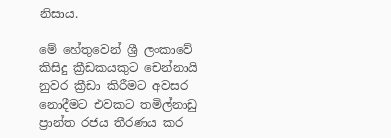නිසාය.

මේ හේතුවෙන් ශ්‍රී ලංකාවේ කිසිදු ක්‍රීඩකයකුට චෙන්නායි නුවර ක්‍රීඩා කිරීමට අවසර නොදීමට එවකට තමිල්නාඩු ප්‍රාන්ත රජය තීරණය කර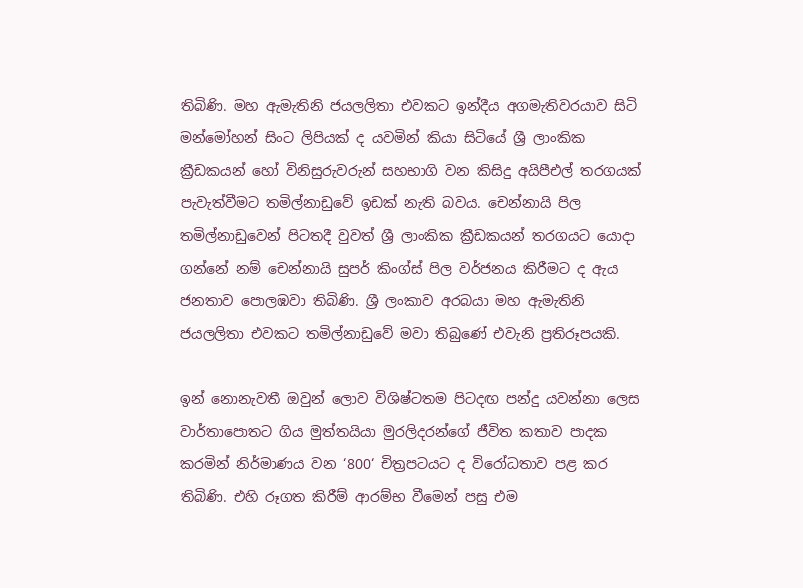තිබිණි. මහ ඇමැතිනි ජයලලිතා එවකට ඉන්දීය අගමැතිවරයාව සිටි මන්මෝහන් සිංට ලිපියක් ද යවමින් කියා සිටියේ ශ්‍රී ලාංකික ක්‍රීඩකයන් හෝ විනිසුරුවරුන් සහභාගි වන කිසිදු අයිපීඑල් තරගයක් පැවැත්වීමට තමිල්නාඩුවේ ඉඩක් නැති බවය. චෙන්නායි පිල තමිල්නාඩුවෙන් පිටතදී වුවත් ශ්‍රී ලාංකික ක්‍රීඩකයන් තරගයට යොදා ගන්නේ නම් චෙන්නායි සුපර් කිංග්ස් පිල වර්ජනය කිරීමට ද ඇය ජනතාව පොලඹවා තිබිණි. ශ්‍රී ලංකාව අරබයා මහ ඇමැතිනි ජයලලිතා එවකට තමිල්නාඩුවේ මවා තිබුණේ එවැනි ප්‍රතිරූපයකි.

ඉන් නොනැවතී ඔවුන් ලොව විශිෂ්ටතම පිටදඟ පන්දු යවන්නා ලෙස වාර්තාපොතට ගිය මුත්තයියා මුරලිදරන්ගේ ජීවිත කතාව පාදක කරමින් නිර්මාණය වන ‘800‘ චිත්‍රපටයට ද විරෝධතාව පළ කර තිබිණි. එහි රූගත කිරීම් ආරම්භ වීමෙන් පසු එම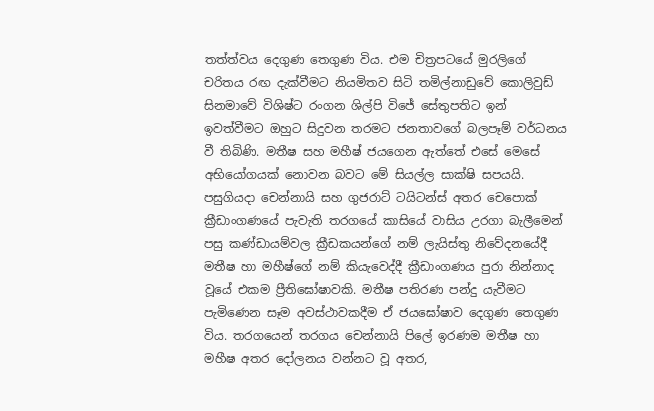තත්ත්වය දෙගුණ තෙගුණ විය. එම චිත්‍රපටයේ මුරලිගේ චරිතය රඟ දැක්වීමට නියමිතව සිටි තමිල්නාඩුවේ කොලිවුඩ් සිනමාවේ විශිෂ්ට රංගන ශිල්පි විජේ සේතුපතිට ඉන් ඉවත්වීමට ඔහුට සිදුවන තරමට ජනතාවගේ බලපෑම් වර්ධනය වී තිබිණි. මතීෂ සහ මහීෂ් ජයගෙන ඇත්තේ එසේ මෙසේ අභියෝගයක් නොවන බවට මේ සියල්ල සාක්ෂි සපයයි. පසුගියදා චෙන්නායි සහ ගුජරාට් ටයිටන්ස් අතර චෙපොක් ක්‍රීඩාංගණයේ පැවැති තරගයේ කාසියේ වාසිය උරගා බැලීමෙන් පසු කණ්ඩායම්වල ක්‍රීඩකයන්ගේ නම් ලැයිස්තු නිවේදනයේදී මතීෂ හා මහීෂ්ගේ නම් කියැවෙද්දී ක්‍රීඩාංගණය පුරා නින්නාද වූයේ එකම ප්‍රීතිඝෝෂාවකි. මතීෂ පතිරණ පන්දු යැවීමට පැමිණෙන සෑම අවස්ථාවකදීම ඒ ජයඝෝෂාව දෙගුණ තෙගුණ විය. තරගයෙන් තරගය චෙන්නායි පිලේ ඉරණම මතීෂ හා මහීෂ අතර දෝලනය වන්නට වූ අතර,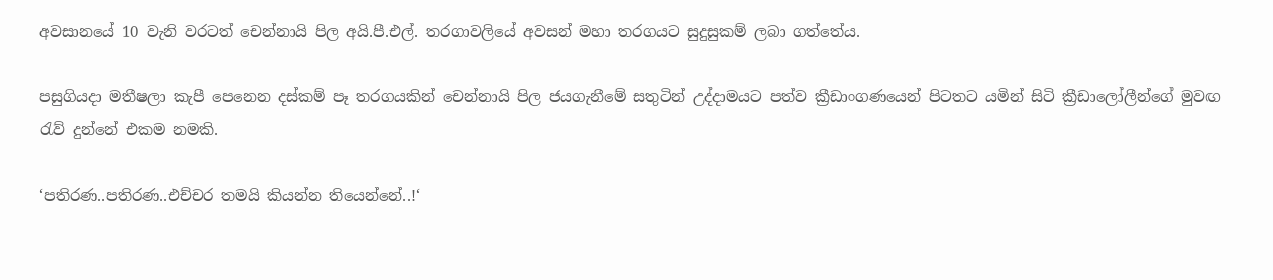අවසානයේ 10 වැනි වරටත් චෙන්නායි පිල අයි.පී.එල්. තරගාවලියේ අවසන් මහා තරගයට සුදුසුකම් ලබා ගත්තේය.

පසුගියදා මතීෂලා කැපී පෙනෙන දස්කම් පෑ තරගයකින් චෙන්නායි පිල ජයගැනීමේ සතුටින් උද්දාමයට පත්ව ක්‍රීඩාංගණයෙන් පිටතට යමින් සිටි ක්‍රීඩාලෝලීන්ගේ මුවඟ රැව් දුන්නේ එකම නමකි.

‘පතිරණ..පතිරණ..එච්චර තමයි කියන්න තියෙන්නේ..!‘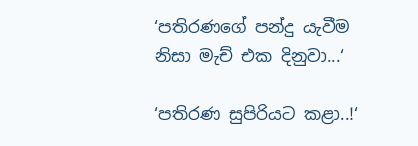‘පතිරණගේ පන්දු යැවීම නිසා මැච් එක දිනුවා...‘

‘පතිරණ සුපිරියට කළා..!‘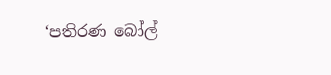‘පතිරණ බෝල්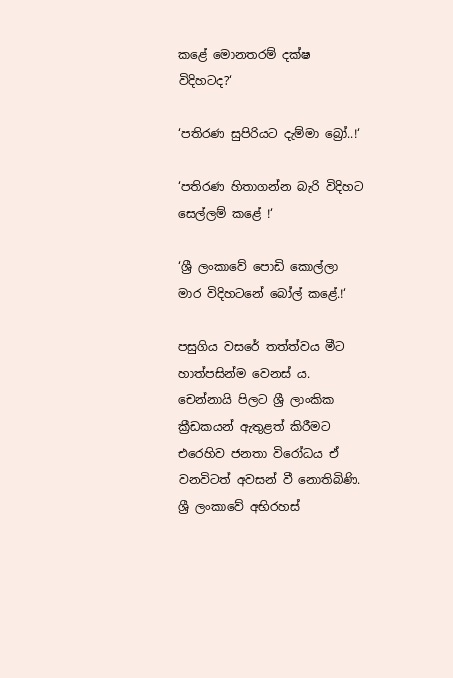කළේ මොනතරම් දක්ෂ විදිහටද?‘

‘පතිරණ සුපිරියට දැම්මා බ්‍රෝ..!‘

‘පතිරණ හිතාගන්න බැරි විදිහට සෙල්ලම් කළේ !‘

‘ශ්‍රී ලංකාවේ පොඩි කොල්ලා මාර විදිහටනේ බෝල් කළේ.!‘

පසුගිය වසරේ තත්ත්වය මීට හාත්පසින්ම වෙනස් ය. චෙන්නායි පිලට ශ්‍රී ලාංකික ක්‍රීඩකයන් ඇතුළත් කිරීමට එරෙහිව ජනතා විරෝධය ඒ වනවිටත් අවසන් වී නොතිබිණි. ශ්‍රී ලංකාවේ අභිරහස්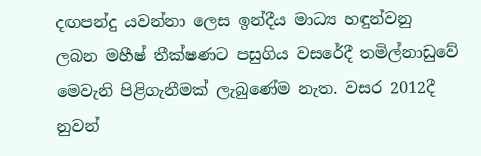දඟපන්දු යවන්නා ලෙස ඉන්දීය මාධ්‍ය හඳුන්වනු ලබන මහීෂ් තීක්ෂණට පසුගිය වසරේදී තමිල්නාඩුවේ මෙවැනි පිළිගැනීමක් ලැබුණේම නැත. වසර 2012දී නුවන්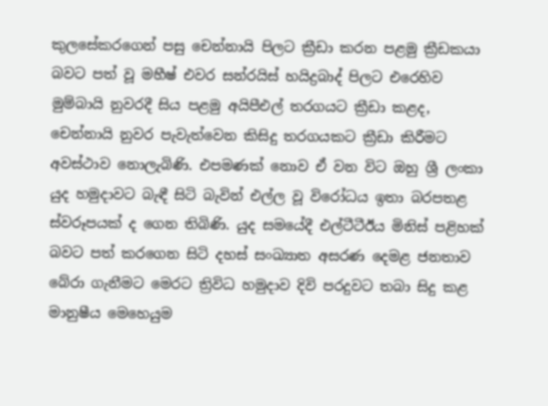කුලසේකරගෙන් පසු චෙන්නායි පිලට ක්‍රීඩා කරන පළමු ක්‍රීඩකයා බවට පත් වූ මහීෂ් එවර සන්රයිස් හයිද්‍රබාද් පිලට එරෙහිව මුම්බායි නුවරදී සිය පළමු අයිපීඑල් තරගයට ක්‍රීඩා කළද, චෙන්නායි නුවර පැවැත්වෙන කිසිදු තරගයකට ක්‍රීඩා කිරීමට අවස්ථාව නොලැබිණි. එපමණක් නොව ඒ වන විට ඔහු ශ්‍රී ලංකා යුද හමුදාවට බැඳී සිටි බැවින් එල්ල වූ විරෝධය ඉතා බරපතළ ස්වරූපයක් ද ගෙන තිබිණි. යුද සමයේදී එල්ටීටීඊය මිනිස් පළිහක් බවට පත් කරගෙන සිටි දහස් සංඛ්‍යාත අසරණ දෙමළ ජනතාව බේරා ගැනීමට මෙරට ත්‍රිවිධ හමුදාව දිවි පරදුවට තබා සිදු කළ මානුෂීය මෙහෙයුම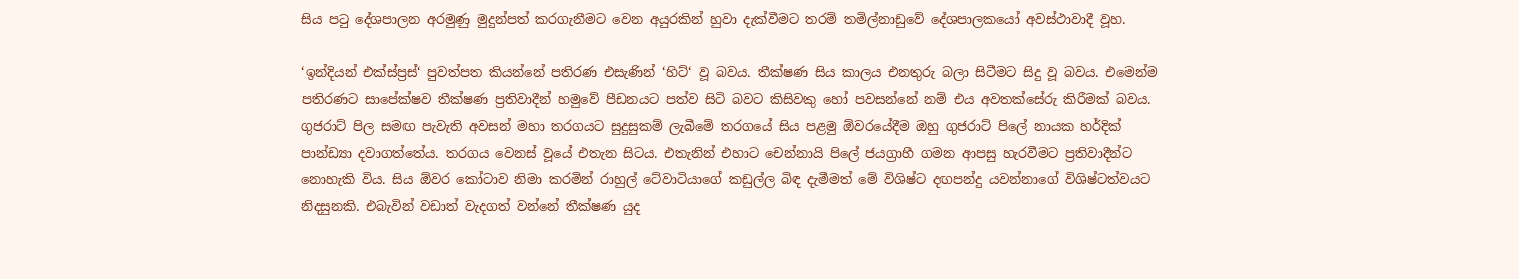සිය පටු දේශපාලන අරමුණු මුදුන්පත් කරගැනීමට වෙන අයුරකින් හුවා දැක්වීමට තරම් තමිල්නාඩුවේ දේශපාලකයෝ අවස්ථාවාදී වූහ.

‘ඉන්දියන් එක්ස්ප්‍රස්‘ පුවත්පත කියන්නේ පතිරණ එසැණින් ‘හිට්‘ වූ බවය. තීක්ෂණ සිය කාලය එනතුරු බලා සිටීමට සිදු වූ බවය. එමෙන්ම පතිරණට සාපේක්ෂව තීක්ෂණ ප්‍රතිවාදීන් හමුවේ පීඩනයට පත්ව සිටි බවට කිසිවකු හෝ පවසන්නේ නම් එය අවතක්සේරු කිරීමක් බවය. ගුජරාට් පිල සමඟ පැවැති අවසන් මහා තරගයට සුදුසුකම් ලැබීමේ තරගයේ සිය පළමු ඕවරයේදීම ඔහු ගුජරාට් පිලේ නායක හර්දික් පාන්ඩ්‍යා දවාගත්තේය. තරගය වෙනස් වූයේ එතැන සිටය. එතැනින් එහාට චෙන්නායි පිලේ ජයග්‍රාහී ගමන ආපසු හැරවීමට ප්‍රතිවාදීන්ට නොහැකි විය. සිය ඕවර කෝටාව නිමා කරමින් රාහුල් ටේවාටියාගේ කඩුල්ල බිඳ දැමීමත් මේ විශිෂ්ට දඟපන්දු යවන්නාගේ විශිෂ්ටත්වයට නිදසුනකි. එබැවින් වඩාත් වැදගත් වන්නේ තීක්ෂණ යුද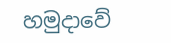හමුදාවේ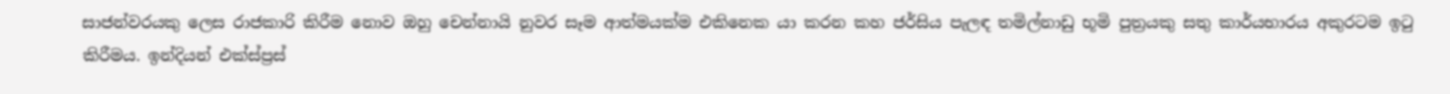සාජන්වරයකු ලෙස රාජකාරි කිරීම නොව ඔහු චෙන්නායි නුවර සෑම ආත්මයක්ම එකිනෙක‍ යා කරන කහ ජර්සිය පැලඳ තමිල්නාඩු භූමි පුත්‍රයකු සතු කාර්යභාරය අකුරටම ඉටු කිරීමය. ඉන්දියන් එක්ස්ප්‍රස්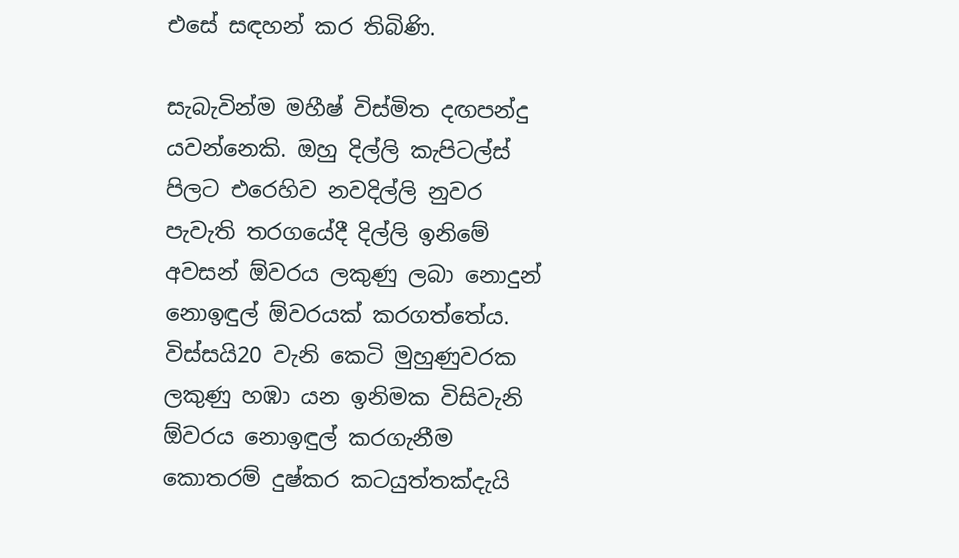එසේ සඳහන් කර තිබිණි.

සැබැවින්ම මහීෂ් විස්මිත දඟපන්දු යවන්නෙකි. ඔහු දිල්ලි කැපිටල්ස් පිලට එරෙහිව නවදිල්ලි නුවර පැවැති තරගයේදී දිල්ලි ඉනිමේ අවසන් ඕවරය ලකුණු ලබා නොදුන් නොඉඳුල් ඕවරයක් කරගත්තේය. විස්සයි20 වැනි කෙටි මුහුණුවරක ලකුණු හඹා යන ඉනිමක විසිවැනි ඕවරය නොඉඳුල් කරගැනීම කොතරම් දුෂ්කර කටයුත්තක්දැයි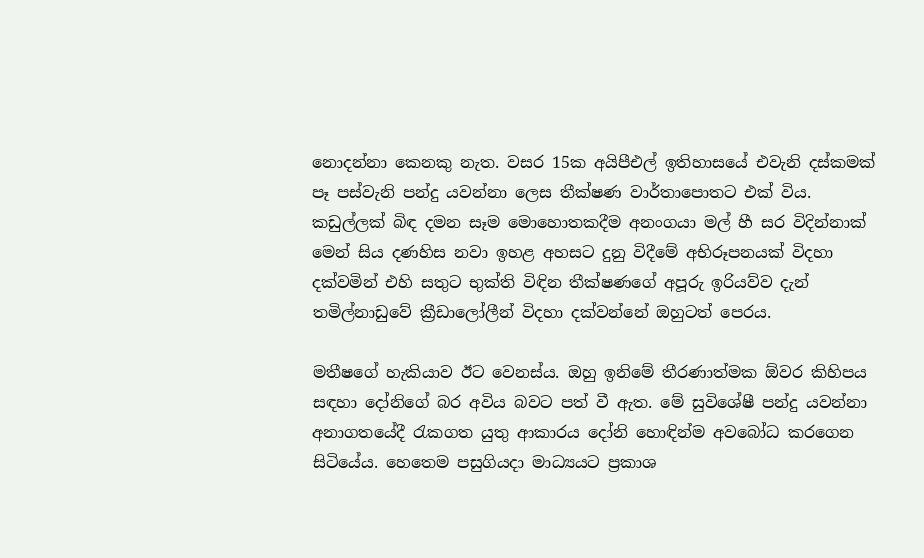නොදන්නා කෙනකු නැත. වසර 15ක අයිපීඑල් ඉතිහාසයේ එවැනි දස්කමක් පෑ පස්වැනි පන්දු යවන්නා ලෙස තීක්ෂණ වාර්තාපොතට එක් විය. කඩුල්ලක් බිඳ දමන සෑම මොහොතකදීම අනංගයා මල් හී සර විදින්නාක් මෙන් සිය දණහිස නවා ඉහළ අහසට දුනු විදීමේ අභිරූපනයක් විදහා දක්වමින් එහි සතුට භුක්ති විඳින තීක්ෂණගේ අපූරු ඉරියව්ව දැන් තමිල්නාඩුවේ ක්‍රීඩාලෝලීන් විදහා දක්වන්නේ ඔහුටත් පෙරය.

මතීෂගේ හැකියාව ඊට වෙනස්ය. ඔහු ඉනිමේ තීරණාත්මක ඕවර කිහිපය සඳහා දෝනිගේ බර අවිය බවට පත් වී ඇත. මේ සුවිශේෂී පන්දු යවන්නා අනාගතයේදී රැකගත යුතු ආකාරය දෝනි හොඳින්ම අවබෝධ කරගෙන සිටියේය. හෙතෙම පසුගියදා මාධ්‍යයට ප්‍රකාශ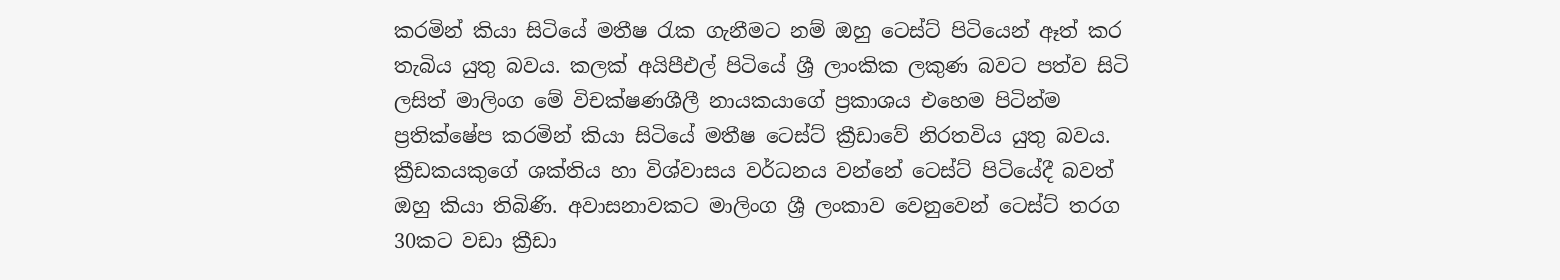කරමින් කියා සිටියේ මතීෂ රැක ගැනීමට නම් ඔහු ටෙස්ට් පිටියෙන් ඈත් කර තැබිය යුතු බවය. කලක් අයිපීඑල් පිටියේ ශ්‍රී ලාංකික ලකුණ බවට පත්ව සිටි ලසිත් මාලිංග මේ විචක්ෂණශීලී නායකයාගේ ප්‍රකාශය එහෙම පිටින්ම ප්‍රතික්ෂේප කරමින් කියා සිටියේ මතීෂ ටෙස්ට් ක්‍රීඩාවේ නිරතවිය යුතු බවය. ක්‍රීඩකයකුගේ ශක්තිය හා විශ්වාසය වර්ධනය වන්නේ ටෙස්ට් පිටියේදී බවත් ඔහු කියා තිබිණි. අවාසනාවකට මාලිංග ශ්‍රී ලංකාව වෙනුවෙන් ටෙස්ට් තරග 30කට වඩා ක්‍රීඩා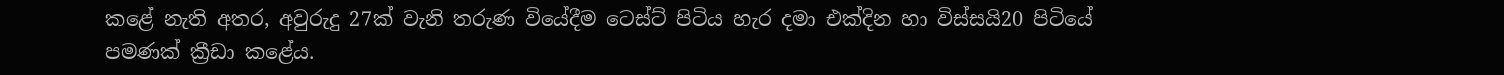කළේ නැති අතර, අවුරුදු 27ක් වැනි තරුණ වියේදීම ටෙස්ට් පිටිය හැර දමා එක්දින හා විස්සයි20 පිටියේ පමණක් ක්‍රීඩා කළේය.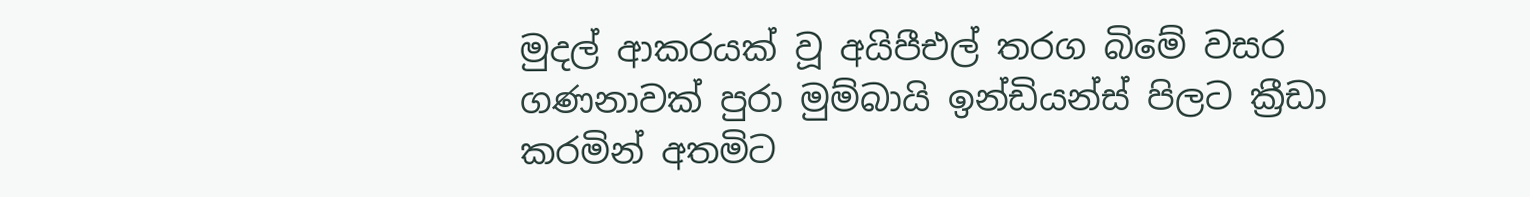මුදල් ආකරයක් වූ අයිපීඑල් තරග බිමේ වසර ගණනාවක් පුරා මුම්බායි ඉන්ඩියන්ස් පිලට ක්‍රීඩා කරමින් අතමිට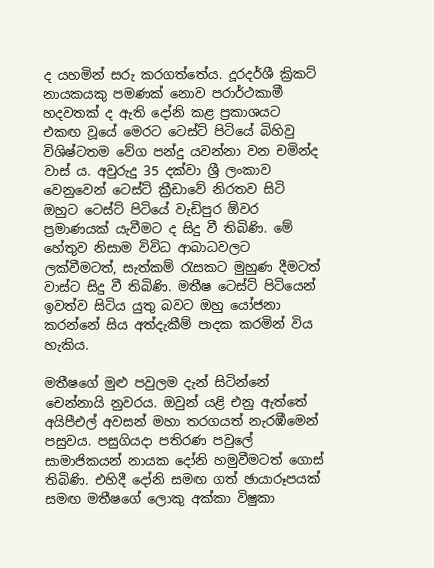ද යහමින් සරු කරගත්තේය. දූරදර්ශී ක්‍රිකට් නායකයකු පමණක් නොව පරාර්ථකාමී හදවතක් ද ඇති දෝනි කළ ප්‍රකාශයට එකඟ වූයේ මෙරට ටෙස්ට් පිටියේ බිහිවු විශිෂ්ටතම වේග පන්දු යවන්නා වන චමින්ද වාස් ය. අවුරුදු 35 දක්වා ශ්‍රී ලංකාව වෙනුවෙන් ටෙස්ට් ක්‍රීඩාවේ නිරතව සිටි ඔහුට ටෙස්ට් පිටියේ වැඩිපුර ඕවර ප්‍රමාණයක් යැවීමට ද සිදු වී තිබිණි. මේ හේතුව නිසාම විවිධ ආබාධවලට ලක්වීමටත්, සැත්කම් රැසකට මුහුණ දීමටත් වාස්ට සිදු වී තිබිණි. මතීෂ ටෙස්ට් පිටියෙන් ඉවත්ව සිටිය යුතු බවට ඔහු යෝජනා කරන්නේ සිය අත්දැකීම් පාදක කරමින් විය හැකිය.

මතීෂගේ මුළු පවුලම දැන් සිටින්නේ චෙන්නායි නුවරය. ඔවුන් යළි එනු ඇත්තේ අයිපීඑල් අවසන් මහා තරගයත් නැරඹීමෙන් පසුවය. පසුගියදා පතිරණ පවුලේ සාමාජිකයන් නායක දෝනි හමුවීමටත් ගොස් තිබිණි. එහිදී දෝනි සමඟ ගත් ඡායාරූපයක් සමඟ මතීෂගේ ලොකු අක්කා විෂුකා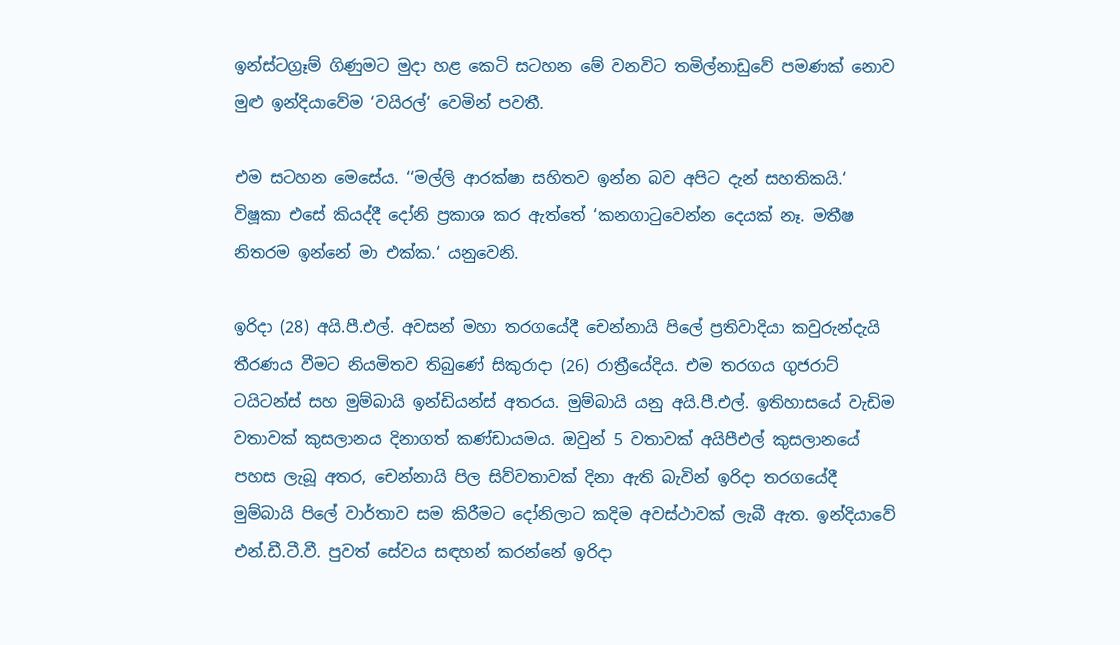ඉන්ස්ටග්‍රෑම් ගිණුමට මුදා හළ කෙටි සටහන මේ වනවිට තමිල්නාඩුවේ පමණක් නොව මුළු ඉන්දියාවේම ‘වයිරල්‘ වෙමින් පවතී.

එම සටහන මෙසේය. ‘‘මල්ලි ආරක්ෂා සහිතව ඉන්න බව අපිට දැන් සහතිකයි.‘ විෂූකා එසේ කියද්දී දෝනි ප්‍රකාශ කර ඇත්තේ ‘කනගාටුවෙන්න දෙයක් නෑ. මතීෂ නිතරම ඉන්නේ මා එක්ක.‘ යනුවෙනි.

ඉරිදා (28) අයි.පී.එල්. අවසන් මහා තරගයේදී චෙන්නායි පිලේ ප්‍රතිවාදියා කවුරුන්දැයි තීරණය වීමට නියමිතව තිබුණේ සිකුරාදා (26) රාත්‍රීයේදිය. එම තරගය ගුජරාට් ටයිටන්ස් සහ මුම්බායි ඉන්ඩියන්ස් අතරය. මුම්බායි යනු අයි.පී.එල්. ඉතිහාසයේ වැඩිම වතාවක් කුසලානය දිනාගත් කණ්ඩායමය. ඔවුන් 5 වතාවක් අයිපීඑල් කුසලානයේ පහස ලැබූ අතර, චෙන්නායි පිල සිව්වතාවක් දිනා ඇති බැවින් ඉරිදා තරගයේදී මුම්බායි පිලේ වාර්තාව සම කිරීමට දෝනිලාට කදිම අවස්ථාවක් ලැබී ඇත. ඉන්දියාවේ එන්.ඩී.ටී.වී. පුවත් සේවය සඳහන් කරන්නේ ඉරිදා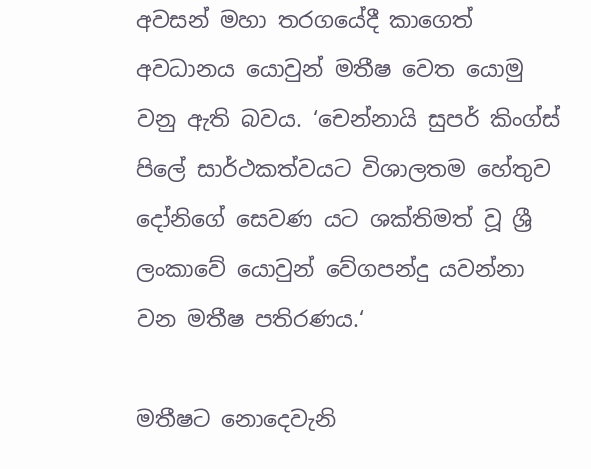අවසන් මහා තරගයේදී කාගෙත් අවධානය යොවුන් මතීෂ වෙත යොමු වනු ඇති බවය. ‘චෙන්නායි සුපර් කිංග්ස් පිලේ සාර්ථකත්වයට විශාලතම හේතුව දෝනිගේ සෙවණ යට ශක්තිමත් වූ ශ්‍රී ලංකාවේ යොවුන් වේගපන්දු යවන්නා වන මතීෂ පතිරණය.‘

මතීෂට නොදෙවැනි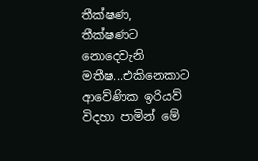තීක්ෂණ, තීක්ෂණට නොදෙවැනි මතීෂ...එකිනෙකාට ආවේණික ඉරියව් විදහා පාමින් මේ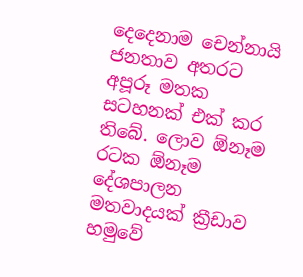දෙදෙනාම චෙන්නායි ජනතාව අතරට අපූරූ මතක සටහනක් එක් කර තිබේ. ලොව ඕනෑම රටක ඕනෑම දේශපාලන මතවාදයක් ක්‍රීඩාව හමුවේ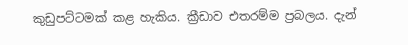කුඩුපට්ටමක් කළ හැකිය. ක්‍රීඩාව එතරම්ම ප්‍රබලය. දැන්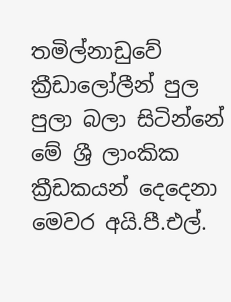තමිල්නාඩුවේ ක්‍රීඩාලෝලීන් පුල පුලා බලා සිටින්නේ මේ ශ්‍රී ලාංකික ක්‍රීඩකයන් දෙදෙනා මෙවර අයි.පී.එල්.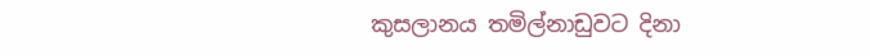කුසලානය තමිල්නාඩුවට දිනා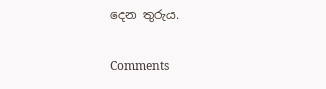දෙන තුරුය.

Comments